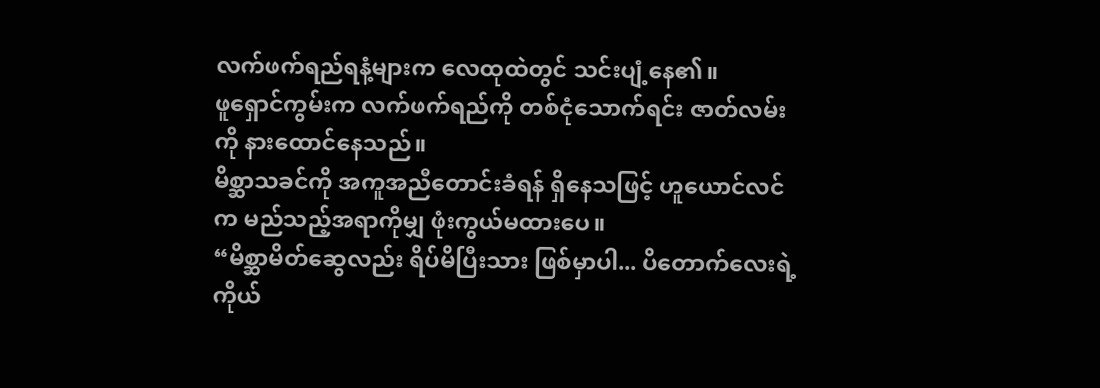လက်ဖက်ရည်ရနံ့များက လေထုထဲတွင် သင်းပျံ့နေ၏။
ဖူရှောင်ကွမ်းက လက်ဖက်ရည်ကို တစ်ငုံသောက်ရင်း ဇာတ်လမ်းကို နားထောင်နေသည်။
မိစ္ဆာသခင်ကို အကူအညီတောင်းခံရန် ရှိနေသဖြင့် ဟူယောင်လင်က မည်သည့်အရာကိုမျှ ဖုံးကွယ်မထားပေ။
“မိစ္ဆာမိတ်ဆွေလည်း ရိပ်မိပြီးသား ဖြစ်မှာပါ... ပိတောက်လေးရဲ့ ကိုယ်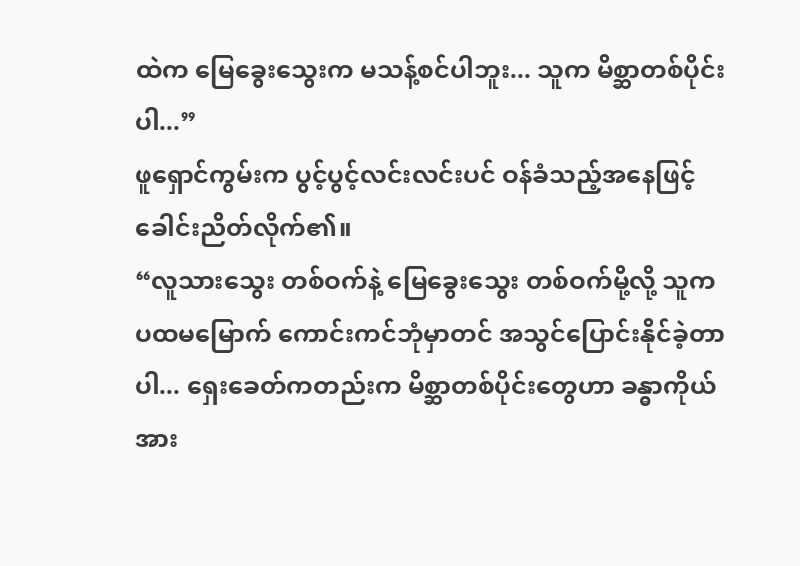ထဲက မြေခွေးသွေးက မသန့်စင်ပါဘူး... သူက မိစ္ဆာတစ်ပိုင်းပါ...”
ဖူရှောင်ကွမ်းက ပွင့်ပွင့်လင်းလင်းပင် ဝန်ခံသည့်အနေဖြင့် ခေါင်းညိတ်လိုက်၏။
“လူသားသွေး တစ်ဝက်နဲ့ မြေခွေးသွေး တစ်ဝက်မို့လို့ သူက ပထမမြောက် ကောင်းကင်ဘုံမှာတင် အသွင်ပြောင်းနိုင်ခဲ့တာပါ... ရှေးခေတ်ကတည်းက မိစ္ဆာတစ်ပိုင်းတွေဟာ ခန္ဓာကိုယ် အား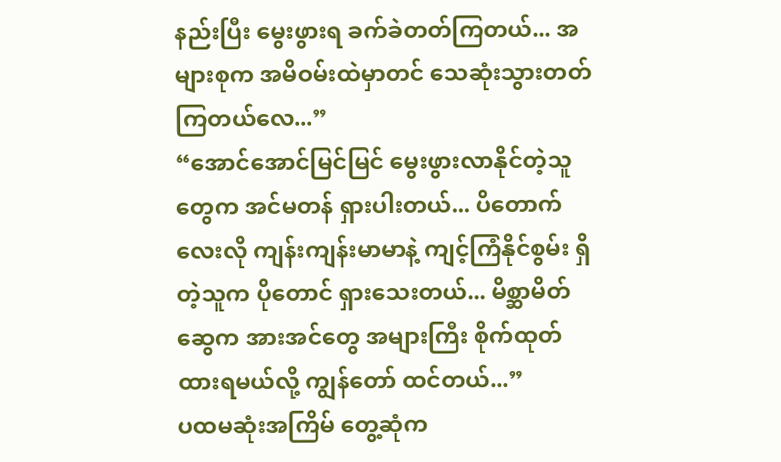နည်းပြီး မွေးဖွားရ ခက်ခဲတတ်ကြတယ်... အများစုက အမိဝမ်းထဲမှာတင် သေဆုံးသွားတတ်ကြတယ်လေ...”
“အောင်အောင်မြင်မြင် မွေးဖွားလာနိုင်တဲ့သူတွေက အင်မတန် ရှားပါးတယ်... ပိတောက်လေးလို ကျန်းကျန်းမာမာနဲ့ ကျင့်ကြံနိုင်စွမ်း ရှိတဲ့သူက ပိုတောင် ရှားသေးတယ်... မိစ္ဆာမိတ်ဆွေက အားအင်တွေ အများကြီး စိုက်ထုတ်ထားရမယ်လို့ ကျွန်တော် ထင်တယ်...”
ပထမဆုံးအကြိမ် တွေ့ဆုံက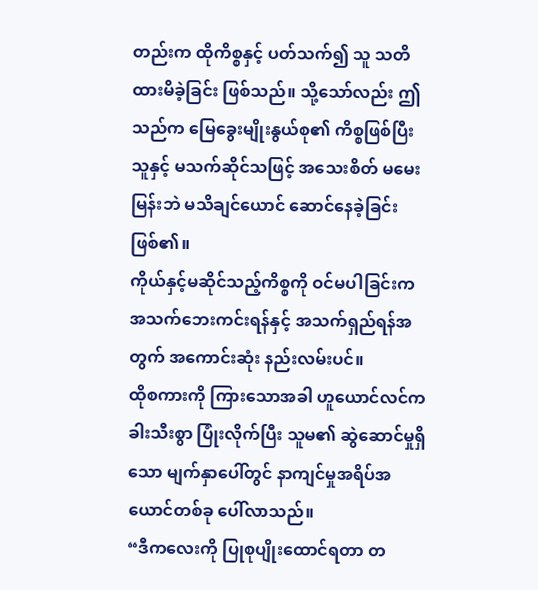တည်းက ထိုကိစ္စနှင့် ပတ်သက်၍ သူ သတိထားမိခဲ့ခြင်း ဖြစ်သည်။ သို့သော်လည်း ဤသည်က မြေခွေးမျိုးနွယ်စု၏ ကိစ္စဖြစ်ပြီး သူနှင့် မသက်ဆိုင်သဖြင့် အသေးစိတ် မမေးမြန်းဘဲ မသိချင်ယောင် ဆောင်နေခဲ့ခြင်း ဖြစ်၏။
ကိုယ်နှင့်မဆိုင်သည့်ကိစ္စကို ဝင်မပါခြင်းက အသက်ဘေးကင်းရန်နှင့် အသက်ရှည်ရန်အတွက် အကောင်းဆုံး နည်းလမ်းပင်။
ထိုစကားကို ကြားသောအခါ ဟူယောင်လင်က ခါးသီးစွာ ပြုံးလိုက်ပြီး သူမ၏ ဆွဲဆောင်မှုရှိသော မျက်နှာပေါ်တွင် နာကျင်မှုအရိပ်အယောင်တစ်ခု ပေါ်လာသည်။
“ဒီကလေးကို ပြုစုပျိုးထောင်ရတာ တ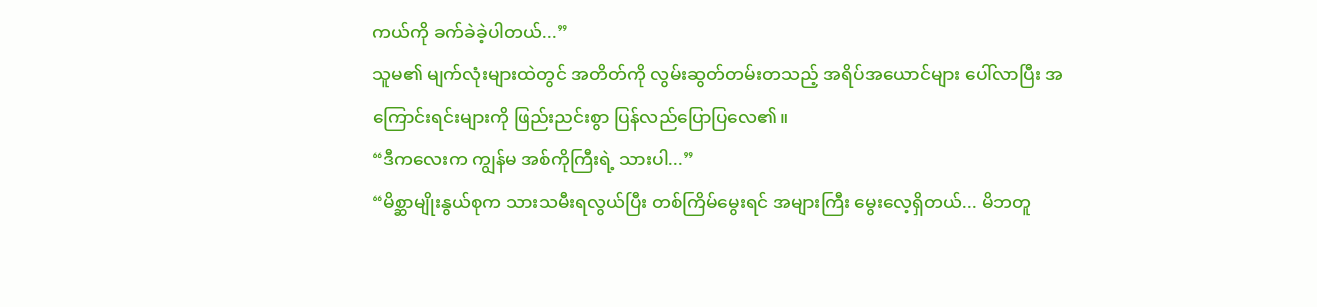ကယ်ကို ခက်ခဲခဲ့ပါတယ်...”
သူမ၏ မျက်လုံးများထဲတွင် အတိတ်ကို လွမ်းဆွတ်တမ်းတသည့် အရိပ်အယောင်များ ပေါ်လာပြီး အကြောင်းရင်းများကို ဖြည်းညင်းစွာ ပြန်လည်ပြောပြလေ၏။
“ဒီကလေးက ကျွန်မ အစ်ကိုကြီးရဲ့ သားပါ...”
“မိစ္ဆာမျိုးနွယ်စုက သားသမီးရလွယ်ပြီး တစ်ကြိမ်မွေးရင် အများကြီး မွေးလေ့ရှိတယ်... မိဘတူ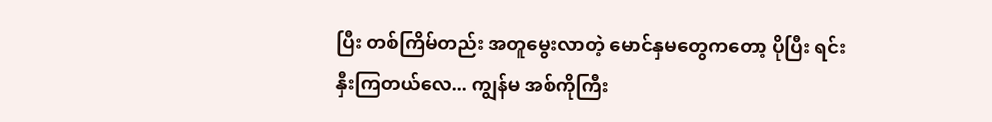ပြီး တစ်ကြိမ်တည်း အတူမွေးလာတဲ့ မောင်နှမတွေကတော့ ပိုပြီး ရင်းနှီးကြတယ်လေ... ကျွန်မ အစ်ကိုကြီး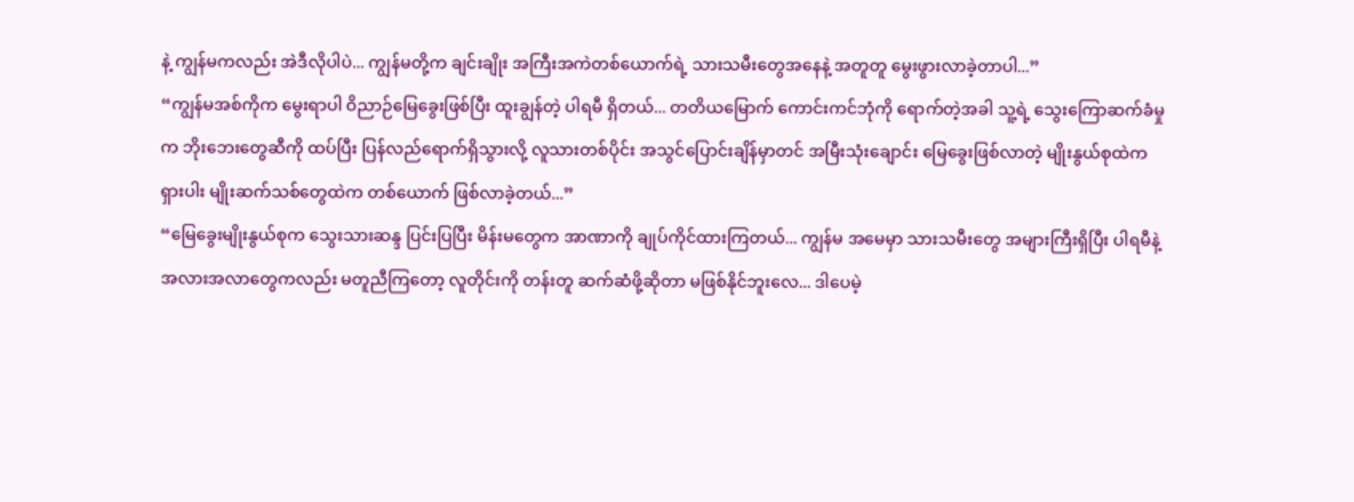နဲ့ ကျွန်မကလည်း အဲဒီလိုပါပဲ... ကျွန်မတို့က ချင်းချိုး အကြီးအကဲတစ်ယောက်ရဲ့ သားသမီးတွေအနေနဲ့ အတူတူ မွေးဖွားလာခဲ့တာပါ...”
“ကျွန်မအစ်ကိုက မွေးရာပါ ဝိညာဉ်မြေခွေးဖြစ်ပြီး ထူးချွန်တဲ့ ပါရမီ ရှိတယ်... တတိယမြောက် ကောင်းကင်ဘုံကို ရောက်တဲ့အခါ သူ့ရဲ့ သွေးကြောဆက်ခံမှုက ဘိုးဘေးတွေဆီကို ထပ်ပြီး ပြန်လည်ရောက်ရှိသွားလို့ လူသားတစ်ပိုင်း အသွင်ပြောင်းချိန်မှာတင် အမြီးသုံးချောင်း မြေခွေးဖြစ်လာတဲ့ မျိုးနွယ်စုထဲက ရှားပါး မျိုးဆက်သစ်တွေထဲက တစ်ယောက် ဖြစ်လာခဲ့တယ်...”
“မြေခွေးမျိုးနွယ်စုက သွေးသားဆန္ဒ ပြင်းပြပြီး မိန်းမတွေက အာဏာကို ချုပ်ကိုင်ထားကြတယ်... ကျွန်မ အမေမှာ သားသမီးတွေ အများကြီးရှိပြီး ပါရမီနဲ့ အလားအလာတွေကလည်း မတူညီကြတော့ လူတိုင်းကို တန်းတူ ဆက်ဆံဖို့ဆိုတာ မဖြစ်နိုင်ဘူးလေ... ဒါပေမဲ့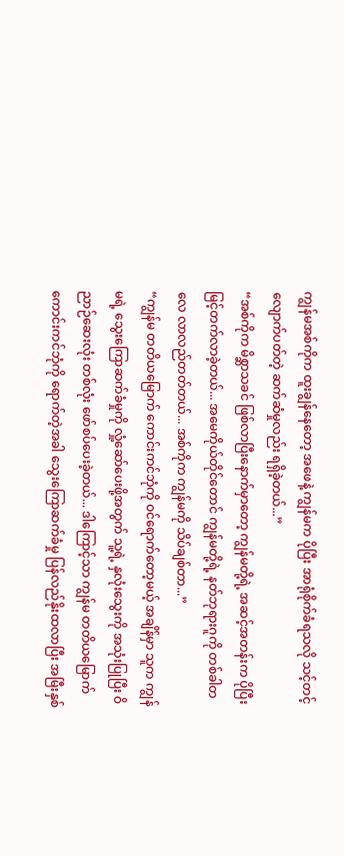ကျွန်မအစ်ကိုက ထူးချွန်နေတော့ အဖေနဲ့ ကျွန်မက ပိုပြီး အာရုံစိုက်ခံရသလို သင့်တင့်လျောက်ပတ်တဲ့ ဆက်ဆံမှုလည်း ရရှိခဲ့တယ်...”
“အစ်ကိုက မိစ္ဆာသခင် ဖြစ်လာပြီးနောက်မှာတော့ ကျွန်မတို့ရဲ့ အဆင့်အတန်းက ပိုပြီး မြင့်တက်လာခဲ့တယ်... အမေကိုယ်တိုင်တောင် ကျွန်မတို့ရဲ့ နတ်ဘုရားဂူကို တစ်ခါတလေ လာလည်တတ်တယ်... အစ်ကိုက ကျွန်မကို သိပ်ချစ်တာ...”
“ကျွန်မ တတိယမြောက် ကောင်းကင်ဘုံကို ဝင်ရောက်တော့မယ့် အချိန်မှာ သူက ကျွန်မရဲ့ သွေးကြောဆက်ခံမှုကို လှုံ့ဆော်ပေးဖို့အတွက် သူ့ရဲ့ နှလုံးသွေးကို အသုံးပြုပြီး ဝိညာဉ်ဆေးလုံး တစ်လုံး ဖော်စပ်ပေးခဲ့တယ်... ဒါကြောင့်သာ ကျွန်မ တတိယမြောက် ကောင်းကင်ဘုံကို ရောက်တဲ့အခါ သွေးကြောဆက်ခံမှု ပြန်လည်နိုးထလာပြီး အမြီးနှစ်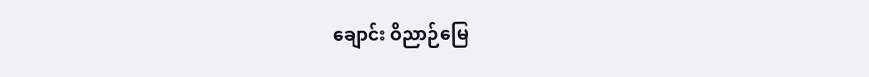ချောင်း ဝိညာဉ်မြေ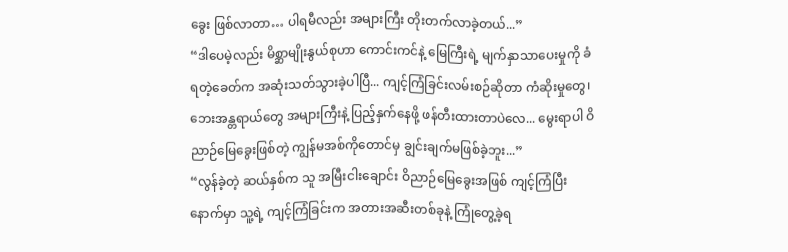ခွေး ဖြစ်လာတာ… ပါရမီလည်း အများကြီး တိုးတက်လာခဲ့တယ်...”
“ဒါပေမဲ့လည်း မိစ္ဆာမျိုးနွယ်စုဟာ ကောင်းကင်နဲ့ မြေကြီးရဲ့ မျက်နှာသာပေးမှုကို ခံရတဲ့ခေတ်က အဆုံးသတ်သွားခဲ့ပါပြီ... ကျင့်ကြံခြင်းလမ်းစဉ်ဆိုတာ ကံဆိုးမှုတွေ၊ ဘေးအန္တရာယ်တွေ အများကြီးနဲ့ ပြည့်နှက်နေဖို့ ဖန်တီးထားတာပဲလေ... မွေးရာပါ ဝိညာဉ်မြေခွေးဖြစ်တဲ့ ကျွန်မအစ်ကိုတောင်မှ ချွင်းချက်မဖြစ်ခဲ့ဘူး...”
“လွန်ခဲ့တဲ့ ဆယ်နှစ်က သူ အမြီးငါးချောင်း ဝိညာဉ်မြေခွေးအဖြစ် ကျင့်ကြံပြီးနောက်မှာ သူ့ရဲ့ ကျင့်ကြံခြင်းက အတားအဆီးတစ်ခုနဲ့ ကြုံတွေ့ခဲ့ရ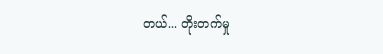တယ်... တိုးတက်မှု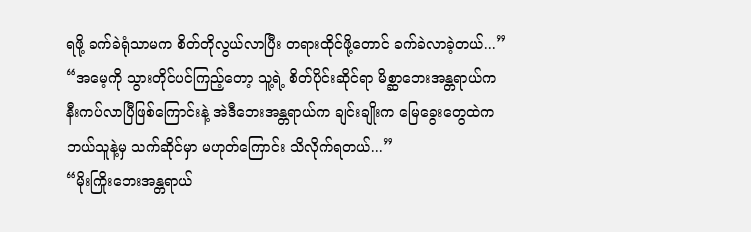ရဖို့ ခက်ခဲရုံသာမက စိတ်တိုလွယ်လာပြီး တရားထိုင်ဖို့တောင် ခက်ခဲလာခဲ့တယ်...”
“အမေ့ကို သွားတိုင်ပင်ကြည့်တော့ သူ့ရဲ့ စိတ်ပိုင်းဆိုင်ရာ မိစ္ဆာဘေးအန္တရာယ်က နီးကပ်လာပြီဖြစ်ကြောင်းနဲ့ အဲဒီဘေးအန္တရာယ်က ချင်းချိုးက မြေခွေးတွေထဲက ဘယ်သူနဲ့မှ သက်ဆိုင်မှာ မဟုတ်ကြောင်း သိလိုက်ရတယ်...”
“မိုးကြိုးဘေးအန္တရာယ်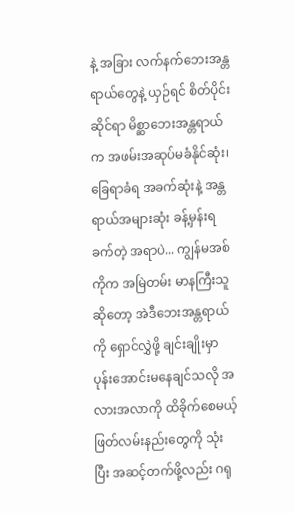နဲ့ အခြား လက်နက်ဘေးအန္တရာယ်တွေနဲ့ ယှဉ်ရင် စိတ်ပိုင်းဆိုင်ရာ မိစ္ဆာဘေးအန္တရာယ်က အဖမ်းအဆုပ်မခံနိုင်ဆုံး၊ ခြေရာခံရ အခက်ဆုံးနဲ့ အန္တရာယ်အများဆုံး ခန့်မှန်းရခက်တဲ့ အရာပဲ... ကျွန်မအစ်ကိုက အမြဲတမ်း မာနကြီးသူဆိုတော့ အဲဒီဘေးအန္တရာယ်ကို ရှောင်လွှဲဖို့ ချင်းချိုးမှာ ပုန်းအောင်းမနေချင်သလို အလားအလာကို ထိခိုက်စေမယ့် ဖြတ်လမ်းနည်းတွေကို သုံးပြီး အဆင့်တက်ဖို့လည်း ဂရု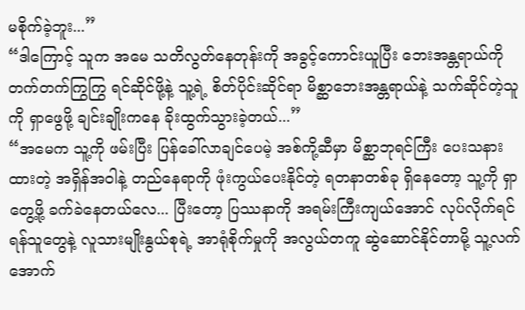မစိုက်ခဲ့ဘူး...”
“ဒါကြောင့် သူက အမေ သတိလွတ်နေတုန်းကို အခွင့်ကောင်းယူပြီး ဘေးအန္တရာယ်ကို တက်တက်ကြွကြွ ရင်ဆိုင်ဖို့နဲ့ သူ့ရဲ့ စိတ်ပိုင်းဆိုင်ရာ မိစ္ဆာဘေးအန္တရာယ်နဲ့ သက်ဆိုင်တဲ့သူကို ရှာဖွေဖို့ ချင်းချိုးကနေ ခိုးထွက်သွားခဲ့တယ်...”
“အမေက သူ့ကို ဖမ်းပြီး ပြန်ခေါ်လာချင်ပေမဲ့ အစ်ကို့ဆီမှာ မိစ္ဆာဘုရင်ကြီး ပေးသနားထားတဲ့ အရှိန်အဝါနဲ့ တည်နေရာကို ဖုံးကွယ်ပေးနိုင်တဲ့ ရတနာတစ်ခု ရှိနေတော့ သူ့ကို ရှာတွေ့ဖို့ ခက်ခဲနေတယ်လေ... ပြီးတော့ ပြဿနာကို အရမ်းကြီးကျယ်အောင် လုပ်လိုက်ရင် ရန်သူတွေနဲ့ လူသားမျိုးနွယ်စုရဲ့ အာရုံစိုက်မှုကို အလွယ်တကူ ဆွဲဆောင်နိုင်တာမို့ သူ့လက်အောက်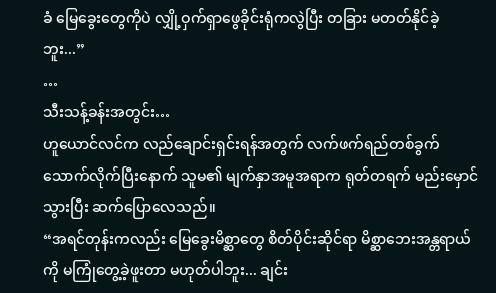ခံ မြေခွေးတွေကိုပဲ လျှို့ဝှက်ရှာဖွေခိုင်းရုံကလွဲပြီး တခြား မတတ်နိုင်ခဲ့ဘူး...”
…
သီးသန့်ခန်းအတွင်း…
ဟူယောင်လင်က လည်ချောင်းရှင်းရန်အတွက် လက်ဖက်ရည်တစ်ခွက် သောက်လိုက်ပြီးနောက် သူမ၏ မျက်နှာအမူအရာက ရုတ်တရက် မည်းမှောင်သွားပြီး ဆက်ပြောလေသည်။
“အရင်တုန်းကလည်း မြေခွေးမိစ္ဆာတွေ စိတ်ပိုင်းဆိုင်ရာ မိစ္ဆာဘေးအန္တရာယ်ကို မကြုံတွေ့ခဲ့ဖူးတာ မဟုတ်ပါဘူး... ချင်း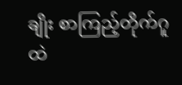ချိုး စာကြည့်တိုက်ဂူထဲ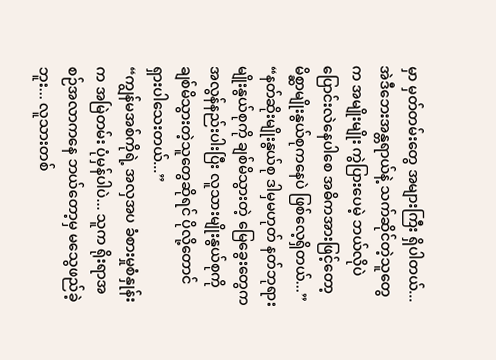မှာ မှတ်တမ်းတွေ အများကြီး ရှိပါတယ်... အဲဒီဘေးအန္တရာယ်နဲ့ သက်ဆိုင်တဲ့သူတွေက အမျိုးမျိုး ကွဲပြားပေမဲ့ ဘယ်လိုပဲ ပြောင်းလဲနေပါစေ အဓိကအားဖြင့်တော့ မိစ္ဆာမျိုးနွယ်စုကနေပဲ ဖြစ်လေ့ရှိတယ်...”
“နတ်ဆိုးမျိုးနွယ်စု ဒါမှမဟုတ် နတ်ဘုရားမျိုးနွယ်စုကို ချစ်မိသွားတဲ့ မြေခွေးတွေက အလွန်နည်းပါးပြီး လူသားမျိုးနွယ်စုကို ချစ်မိသွားတဲ့သူတွေဆိုရင် ပိုလို့တောင် ရှားပါသေးတယ်...”
“ကျွန်မအစ်ကိုရဲ့ အလှအပ ခံစားမှုစံနှုန်းက အမြဲတမ်း ပုံမှန်ပါပဲ... သူက ရိုးရာအစဉ်အလာကနေ ဘယ်တော့မှ မသွေဖည်ခဲ့ဘူး... လူသားတစ်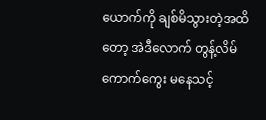ယောက်ကို ချစ်မိသွားတဲ့အထိတော့ အဲဒီလောက် တွန့်လိမ်ကောက်ကွေး မနေသင့်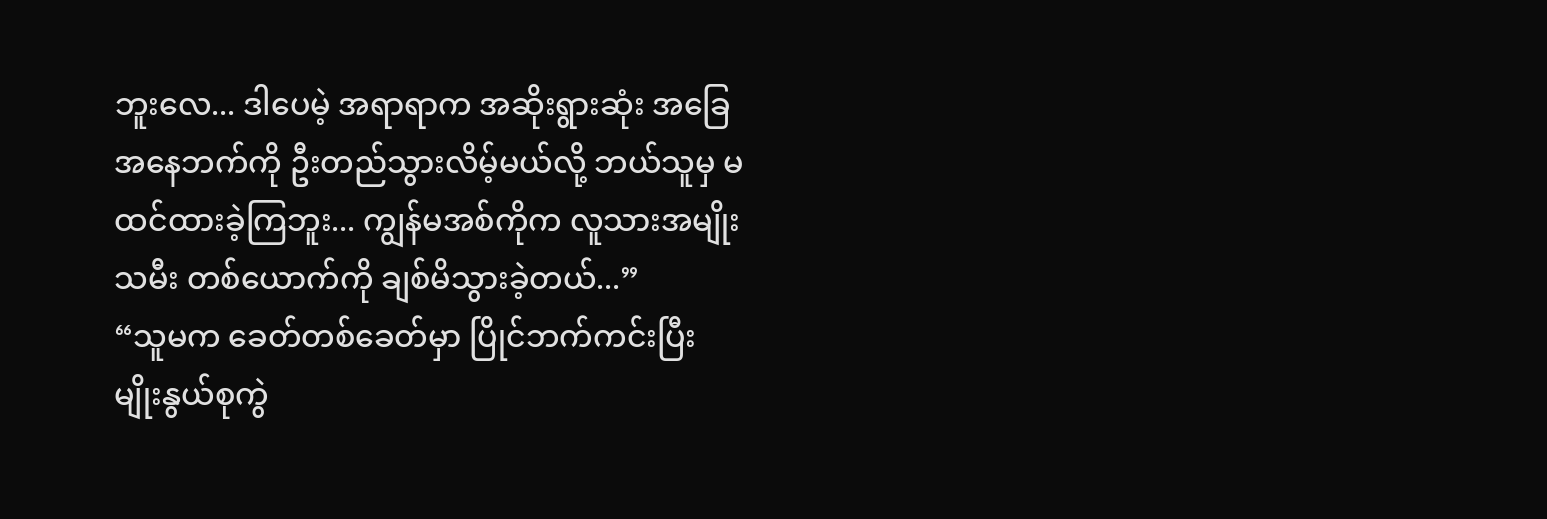ဘူးလေ... ဒါပေမဲ့ အရာရာက အဆိုးရွားဆုံး အခြေအနေဘက်ကို ဦးတည်သွားလိမ့်မယ်လို့ ဘယ်သူမှ မထင်ထားခဲ့ကြဘူး... ကျွန်မအစ်ကိုက လူသားအမျိုးသမီး တစ်ယောက်ကို ချစ်မိသွားခဲ့တယ်...”
“သူမက ခေတ်တစ်ခေတ်မှာ ပြိုင်ဘက်ကင်းပြီး မျိုးနွယ်စုကွဲ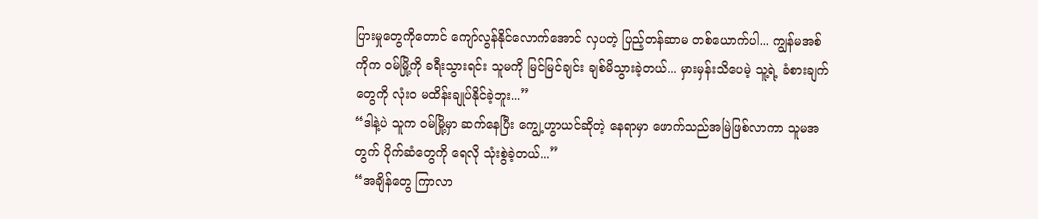ပြားမှုတွေကိုတောင် ကျော်လွန်နိုင်လောက်အောင် လှပတဲ့ ပြည့်တန်ဆာမ တစ်ယောက်ပါ... ကျွန်မအစ်ကိုက ဝမ်မြို့ကို ခရီးသွားရင်း သူမကို မြင်မြင်ချင်း ချစ်မိသွားခဲ့တယ်... မှားမှန်းသိပေမဲ့ သူ့ရဲ့ ခံစားချက်တွေကို လုံးဝ မထိန်းချုပ်နိုင်ခဲ့ဘူး...”
“ဒါနဲ့ပဲ သူက ဝမ်မြို့မှာ ဆက်နေပြီး ကျွေ့ဟွာယင်ဆိုတဲ့ နေရာမှာ ဖောက်သည်အမြဲဖြစ်လာကာ သူမအတွက် ပိုက်ဆံတွေကို ရေလို သုံးစွဲခဲ့တယ်...”
“အချိန်တွေ ကြာလာ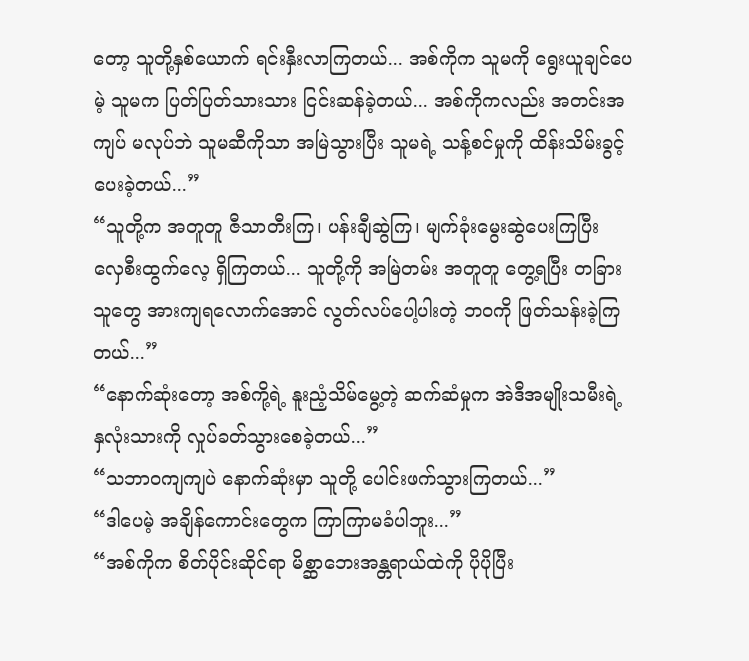တော့ သူတို့နှစ်ယောက် ရင်းနှီးလာကြတယ်... အစ်ကိုက သူမကို ရွေးယူချင်ပေမဲ့ သူမက ပြတ်ပြတ်သားသား ငြင်းဆန်ခဲ့တယ်... အစ်ကိုကလည်း အတင်းအကျပ် မလုပ်ဘဲ သူမဆီကိုသာ အမြဲသွားပြီး သူမရဲ့ သန့်စင်မှုကို ထိန်းသိမ်းခွင့် ပေးခဲ့တယ်...”
“သူတို့က အတူတူ ဇီသာတီးကြ၊ ပန်းချီဆွဲကြ၊ မျက်ခုံးမွေးဆွဲပေးကြပြီး လှေစီးထွက်လေ့ ရှိကြတယ်... သူတို့ကို အမြဲတမ်း အတူတူ တွေ့ရပြီး တခြားသူတွေ အားကျရလောက်အောင် လွတ်လပ်ပေါ့ပါးတဲ့ ဘဝကို ဖြတ်သန်းခဲ့ကြတယ်...”
“နောက်ဆုံးတော့ အစ်ကို့ရဲ့ နူးညံ့သိမ်မွေ့တဲ့ ဆက်ဆံမှုက အဲဒီအမျိုးသမီးရဲ့ နှလုံးသားကို လှုပ်ခတ်သွားစေခဲ့တယ်...”
“သဘာဝကျကျပဲ နောက်ဆုံးမှာ သူတို့ ပေါင်းဖက်သွားကြတယ်...”
“ဒါပေမဲ့ အချိန်ကောင်းတွေက ကြာကြာမခံပါဘူး...”
“အစ်ကိုက စိတ်ပိုင်းဆိုင်ရာ မိစ္ဆာဘေးအန္တရာယ်ထဲကို ပိုပိုပြီး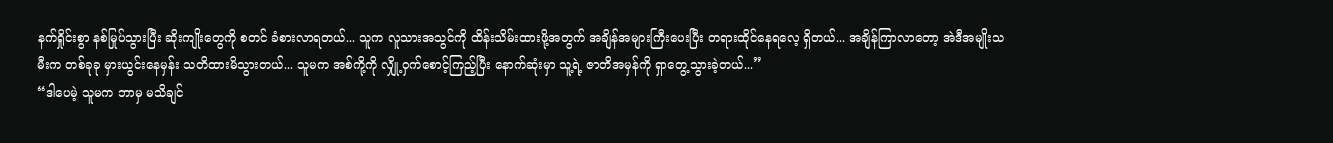နက်ရှိုင်းစွာ နစ်မြုပ်သွားပြီး ဆိုးကျိုးတွေကို စတင် ခံစားလာရတယ်... သူက လူသားအသွင်ကို ထိန်းသိမ်းထားဖို့အတွက် အချိန်အများကြီးပေးပြီး တရားထိုင်နေရလေ့ ရှိတယ်... အချိန်ကြာလာတော့ အဲဒီအမျိုးသမီးက တစ်ခုခု မှားယွင်းနေမှန်း သတိထားမိသွားတယ်... သူမက အစ်ကို့ကို လျှို့ဝှက်စောင့်ကြည့်ပြီး နောက်ဆုံးမှာ သူ့ရဲ့ ဇာတိအမှန်ကို ရှာတွေ့သွားခဲ့တယ်...”
“ဒါပေမဲ့ သူမက ဘာမှ မသိချင်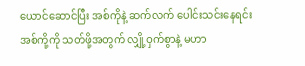ယောင်ဆောင်ပြီး အစ်ကိုနဲ့ ဆက်လက် ပေါင်းသင်းနေရင်း အစ်ကို့ကို သတ်ဖို့အတွက် လျှို့ဝှက်စွာနဲ့ မဟာ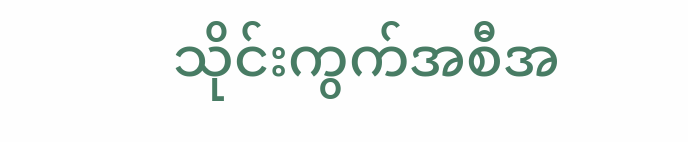သိုင်းကွက်အစီအ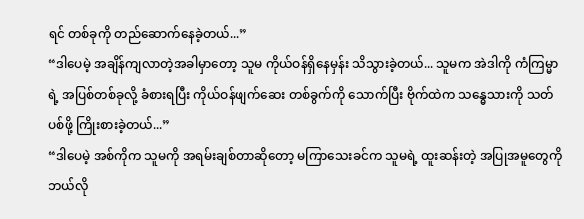ရင် တစ်ခုကို တည်ဆောက်နေခဲ့တယ်...”
“ဒါပေမဲ့ အချိန်ကျလာတဲ့အခါမှာတော့ သူမ ကိုယ်ဝန်ရှိနေမှန်း သိသွားခဲ့တယ်... သူမက အဲဒါကို ကံကြမ္မာရဲ့ အပြစ်တစ်ခုလို့ ခံစားရပြီး ကိုယ်ဝန်ဖျက်ဆေး တစ်ခွက်ကို သောက်ပြီး ဗိုက်ထဲက သန္ဓေသားကို သတ်ပစ်ဖို့ ကြိုးစားခဲ့တယ်...”
“ဒါပေမဲ့ အစ်ကိုက သူမကို အရမ်းချစ်တာဆိုတော့ မကြာသေးခင်က သူမရဲ့ ထူးဆန်းတဲ့ အပြုအမူတွေကို ဘယ်လို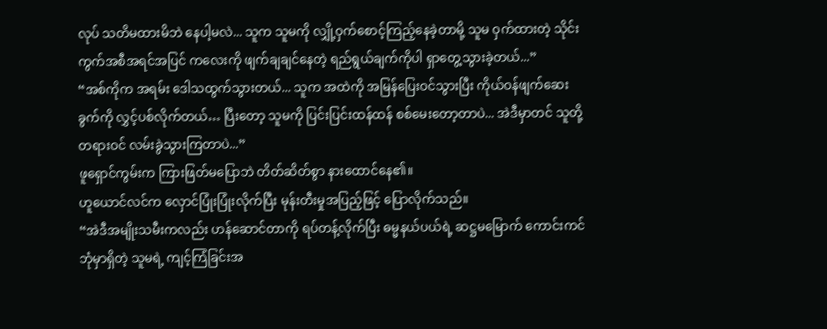လုပ် သတိမထားမိဘဲ နေပါ့မလဲ... သူက သူမကို လျှို့ဝှက်စောင့်ကြည့်နေခဲ့တာမို့ သူမ ဝှက်ထားတဲ့ သိုင်းကွက်အစီအရင်အပြင် ကလေးကို ဖျက်ချချင်နေတဲ့ ရည်ရွယ်ချက်ကိုပါ ရှာတွေ့သွားခဲ့တယ်...”
“အစ်ကိုက အရမ်း ဒေါသထွက်သွားတယ်... သူက အထဲကို အမြန်ပြေးဝင်သွားပြီး ကိုယ်ဝန်ဖျက်ဆေးခွက်ကို လွှင့်ပစ်လိုက်တယ်… ပြီးတော့ သူမကို ပြင်းပြင်းထန်ထန် စစ်မေးတော့တာပဲ... အဲဒီမှာတင် သူတို့ တရားဝင် လမ်းခွဲသွားကြတာပဲ...”
ဖူရှောင်ကွမ်းက ကြားဖြတ်မပြောဘဲ တိတ်ဆိတ်စွာ နားထောင်နေ၏။
ဟူယောင်လင်က လှောင်ပြုံးပြုံးလိုက်ပြီး မုန်းတီးမှုအပြည့်ဖြင့် ပြောလိုက်သည်။
“အဲဒီအမျိုးသမီးကလည်း ဟန်ဆောင်တာကို ရပ်တန့်လိုက်ပြီး ဓမ္မနယ်ပယ်ရဲ့ ဆဋ္ဌမမြောက် ကောင်းကင်ဘုံမှာရှိတဲ့ သူမရဲ့ ကျင့်ကြံခြင်းအ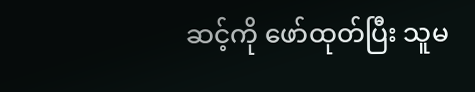ဆင့်ကို ဖော်ထုတ်ပြီး သူမ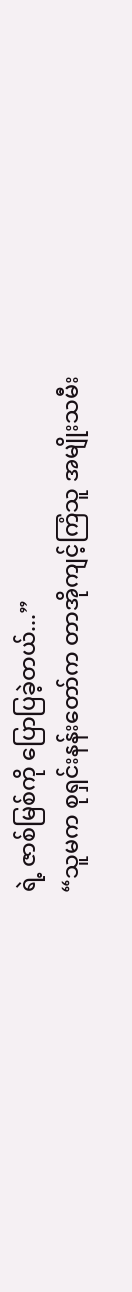ရဲ့ ဇာစ်မြစ်ကို ပြောပြခဲ့တယ်...”
“သူမက စုရှင်းနန်းတော်က တာအိုကျင့်ကြံသူ အမျိုးသမီး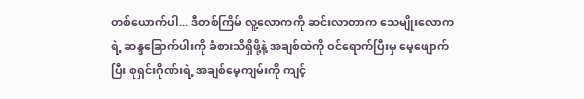တစ်ယောက်ပါ... ဒီတစ်ကြိမ် လူ့လောကကို ဆင်းလာတာက သေမျိုးလောကရဲ့ ဆန္ဒခြောက်ပါးကို ခံစားသိရှိဖို့နဲ့ အချစ်ထဲကို ဝင်ရောက်ပြီးမှ မေ့ဖျောက်ပြီး စုရှင်းဂိုဏ်းရဲ့ အချစ်မေ့ကျမ်းကို ကျင့်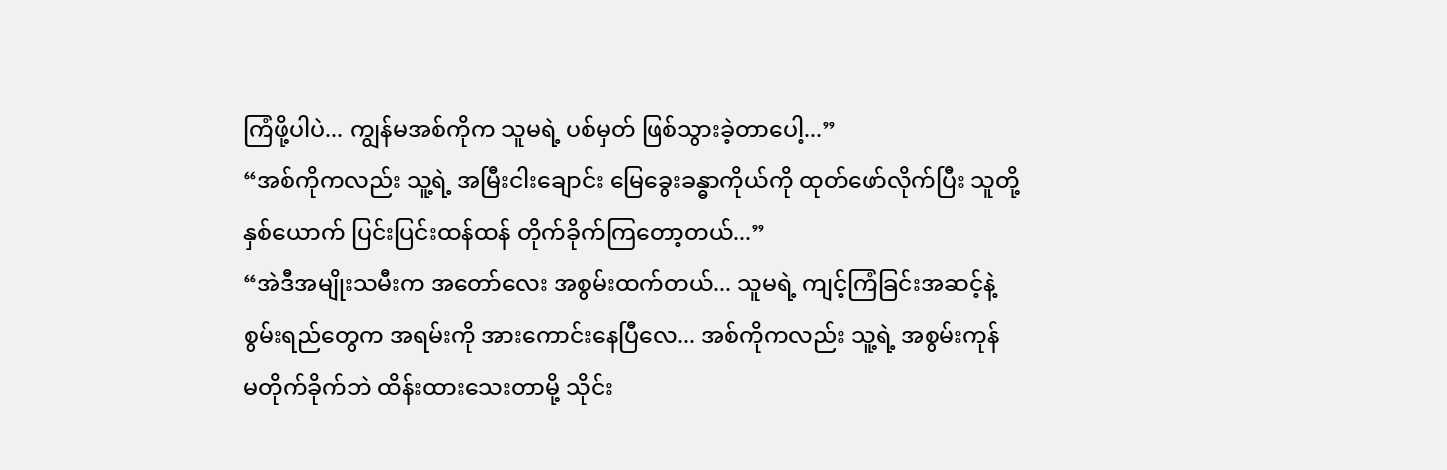ကြံဖို့ပါပဲ... ကျွန်မအစ်ကိုက သူမရဲ့ ပစ်မှတ် ဖြစ်သွားခဲ့တာပေါ့...”
“အစ်ကိုကလည်း သူ့ရဲ့ အမြီးငါးချောင်း မြေခွေးခန္ဓာကိုယ်ကို ထုတ်ဖော်လိုက်ပြီး သူတို့နှစ်ယောက် ပြင်းပြင်းထန်ထန် တိုက်ခိုက်ကြတော့တယ်...”
“အဲဒီအမျိုးသမီးက အတော်လေး အစွမ်းထက်တယ်... သူမရဲ့ ကျင့်ကြံခြင်းအဆင့်နဲ့ စွမ်းရည်တွေက အရမ်းကို အားကောင်းနေပြီလေ... အစ်ကိုကလည်း သူ့ရဲ့ အစွမ်းကုန် မတိုက်ခိုက်ဘဲ ထိန်းထားသေးတာမို့ သိုင်း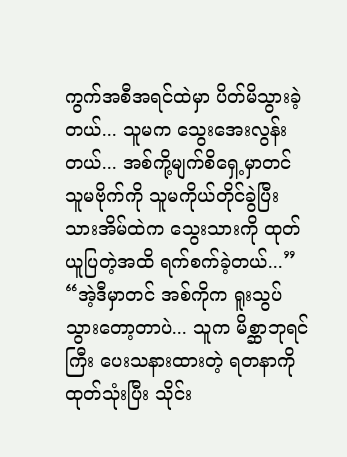ကွက်အစီအရင်ထဲမှာ ပိတ်မိသွားခဲ့တယ်... သူမက သွေးအေးလွန်းတယ်... အစ်ကို့မျက်စိရှေ့မှာတင် သူမဗိုက်ကို သူမကိုယ်တိုင်ခွဲပြီး သားအိမ်ထဲက သွေးသားကို ထုတ်ယူပြတဲ့အထိ ရက်စက်ခဲ့တယ်...”
“အဲ့ဒီမှာတင် အစ်ကိုက ရူးသွပ်သွားတော့တာပဲ... သူက မိစ္ဆာဘုရင်ကြီး ပေးသနားထားတဲ့ ရတနာကို ထုတ်သုံးပြီး သိုင်း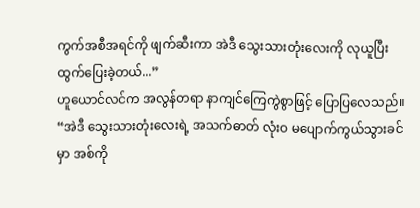ကွက်အစီအရင်ကို ဖျက်ဆီးကာ အဲဒီ သွေးသားတုံးလေးကို လုယူပြီး ထွက်ပြေးခဲ့တယ်...”
ဟူယောင်လင်က အလွန်တရာ နာကျင်ကြေကွဲစွာဖြင့် ပြောပြလေသည်။
“အဲဒီ သွေးသားတုံးလေးရဲ့ အသက်ဓာတ် လုံးဝ မပျောက်ကွယ်သွားခင်မှာ အစ်ကို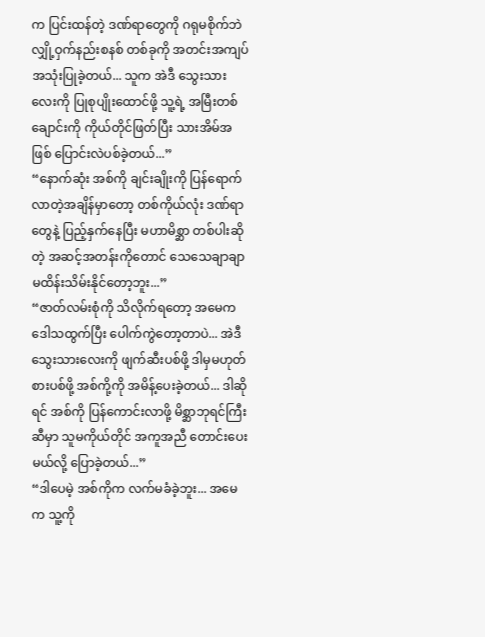က ပြင်းထန်တဲ့ ဒဏ်ရာတွေကို ဂရုမစိုက်ဘဲ လျှို့ဝှက်နည်းစနစ် တစ်ခုကို အတင်းအကျပ် အသုံးပြုခဲ့တယ်... သူက အဲဒီ သွေးသားလေးကို ပြုစုပျိုးထောင်ဖို့ သူ့ရဲ့ အမြီးတစ်ချောင်းကို ကိုယ်တိုင်ဖြတ်ပြီး သားအိမ်အဖြစ် ပြောင်းလဲပစ်ခဲ့တယ်...”
“နောက်ဆုံး အစ်ကို ချင်းချိုးကို ပြန်ရောက်လာတဲ့အချိန်မှာတော့ တစ်ကိုယ်လုံး ဒဏ်ရာတွေနဲ့ ပြည့်နှက်နေပြီး မဟာမိစ္ဆာ တစ်ပါးဆိုတဲ့ အဆင့်အတန်းကိုတောင် သေသေချာချာ မထိန်းသိမ်းနိုင်တော့ဘူး...”
“ဇာတ်လမ်းစုံကို သိလိုက်ရတော့ အမေက ဒေါသထွက်ပြီး ပေါက်ကွဲတော့တာပဲ... အဲဒီ သွေးသားလေးကို ဖျက်ဆီးပစ်ဖို့ ဒါမှမဟုတ် စားပစ်ဖို့ အစ်ကို့ကို အမိန့်ပေးခဲ့တယ်... ဒါဆိုရင် အစ်ကို ပြန်ကောင်းလာဖို့ မိစ္ဆာဘုရင်ကြီးဆီမှာ သူမကိုယ်တိုင် အကူအညီ တောင်းပေးမယ်လို့ ပြောခဲ့တယ်...”
“ဒါပေမဲ့ အစ်ကိုက လက်မခံခဲ့ဘူး... အမေက သူ့ကို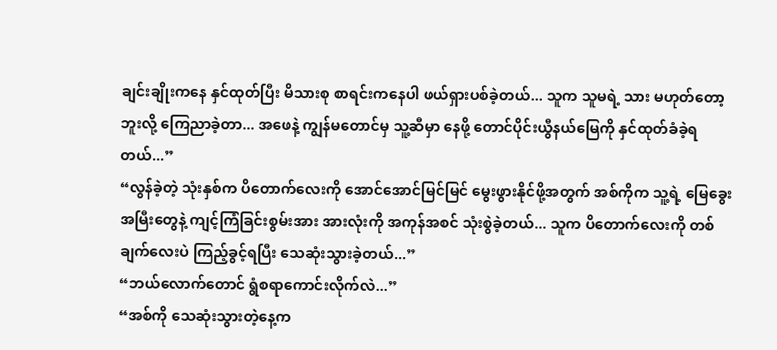ချင်းချိုးကနေ နှင်ထုတ်ပြီး မိသားစု စာရင်းကနေပါ ဖယ်ရှားပစ်ခဲ့တယ်... သူက သူမရဲ့ သား မဟုတ်တော့ဘူးလို့ ကြေညာခဲ့တာ... အဖေနဲ့ ကျွန်မတောင်မှ သူ့ဆီမှာ နေဖို့ တောင်ပိုင်းယွီနယ်မြေကို နှင်ထုတ်ခံခဲ့ရတယ်...”
“လွန်ခဲ့တဲ့ သုံးနှစ်က ပိတောက်လေးကို အောင်အောင်မြင်မြင် မွေးဖွားနိုင်ဖို့အတွက် အစ်ကိုက သူ့ရဲ့ မြေခွေးအမြီးတွေနဲ့ ကျင့်ကြံခြင်းစွမ်းအား အားလုံးကို အကုန်အစင် သုံးစွဲခဲ့တယ်... သူက ပိတောက်လေးကို တစ်ချက်လေးပဲ ကြည့်ခွင့်ရပြီး သေဆုံးသွားခဲ့တယ်...”
“ဘယ်လောက်တောင် ရွံစရာကောင်းလိုက်လဲ...”
“အစ်ကို သေဆုံးသွားတဲ့နေ့က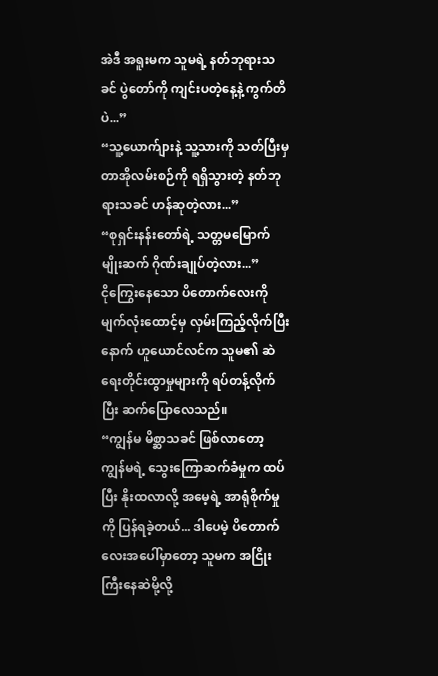အဲဒီ အရူးမက သူမရဲ့ နတ်ဘုရားသခင် ပွဲတော်ကို ကျင်းပတဲ့နေ့နဲ့ ကွက်တိပဲ...”
“သူ့ယောက်ျားနဲ့ သူ့သားကို သတ်ပြီးမှ တာအိုလမ်းစဉ်ကို ရရှိသွားတဲ့ နတ်ဘုရားသခင် ဟန်ဆုတဲ့လား...”
“စုရှင်းနန်းတော်ရဲ့ သတ္တမမြောက် မျိုးဆက် ဂိုဏ်းချုပ်တဲ့လား...”
ငိုကြွေးနေသော ပိတောက်လေးကို မျက်လုံးထောင့်မှ လှမ်းကြည့်လိုက်ပြီးနောက် ဟူယောင်လင်က သူမ၏ ဆဲရေးတိုင်းထွာမှုများကို ရပ်တန့်လိုက်ပြီး ဆက်ပြောလေသည်။
“ကျွန်မ မိစ္ဆာသခင် ဖြစ်လာတော့ ကျွန်မရဲ့ သွေးကြောဆက်ခံမှုက ထပ်ပြီး နိုးထလာလို့ အမေ့ရဲ့ အာရုံစိုက်မှုကို ပြန်ရခဲ့တယ်... ဒါပေမဲ့ ပိတောက်လေးအပေါ်မှာတော့ သူမက အငြိုးကြီးနေဆဲမို့လို့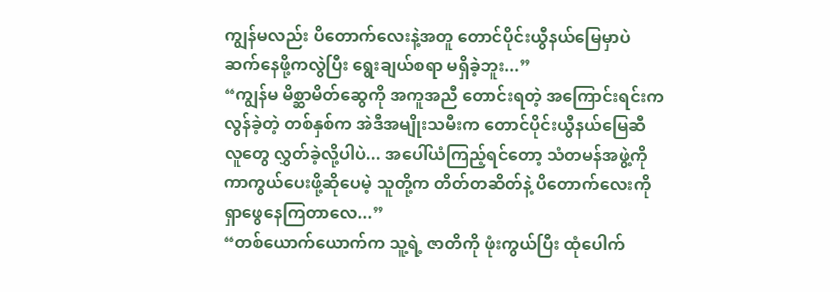ကျွန်မလည်း ပိတောက်လေးနဲ့အတူ တောင်ပိုင်းယွီနယ်မြေမှာပဲ ဆက်နေဖို့ကလွဲပြီး ရွေးချယ်စရာ မရှိခဲ့ဘူး...”
“ကျွန်မ မိစ္ဆာမိတ်ဆွေကို အကူအညီ တောင်းရတဲ့ အကြောင်းရင်းက လွန်ခဲ့တဲ့ တစ်နှစ်က အဲဒီအမျိုးသမီးက တောင်ပိုင်းယွီနယ်မြေဆီ လူတွေ လွှတ်ခဲ့လို့ပါပဲ... အပေါ်ယံကြည့်ရင်တော့ သံတမန်အဖွဲ့ကို ကာကွယ်ပေးဖို့ဆိုပေမဲ့ သူတို့က တိတ်တဆိတ်နဲ့ ပိတောက်လေးကို ရှာဖွေနေကြတာလေ...”
“တစ်ယောက်ယောက်က သူ့ရဲ့ ဇာတိကို ဖုံးကွယ်ပြီး ထုံပေါက်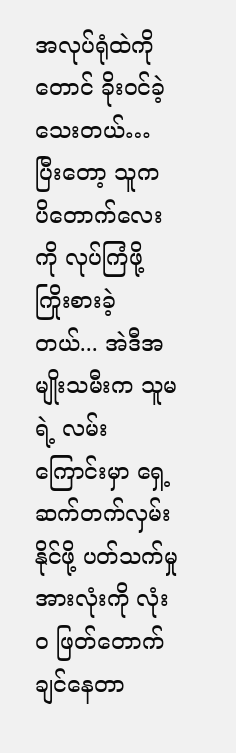အလုပ်ရုံထဲကိုတောင် ခိုးဝင်ခဲ့သေးတယ်… ပြီးတော့ သူက ပိတောက်လေးကို လုပ်ကြံဖို့ ကြိုးစားခဲ့တယ်... အဲဒီအမျိုးသမီးက သူမရဲ့ လမ်းကြောင်းမှာ ရှေ့ဆက်တက်လှမ်းနိုင်ဖို့ ပတ်သက်မှု အားလုံးကို လုံးဝ ဖြတ်တောက်ချင်နေတာ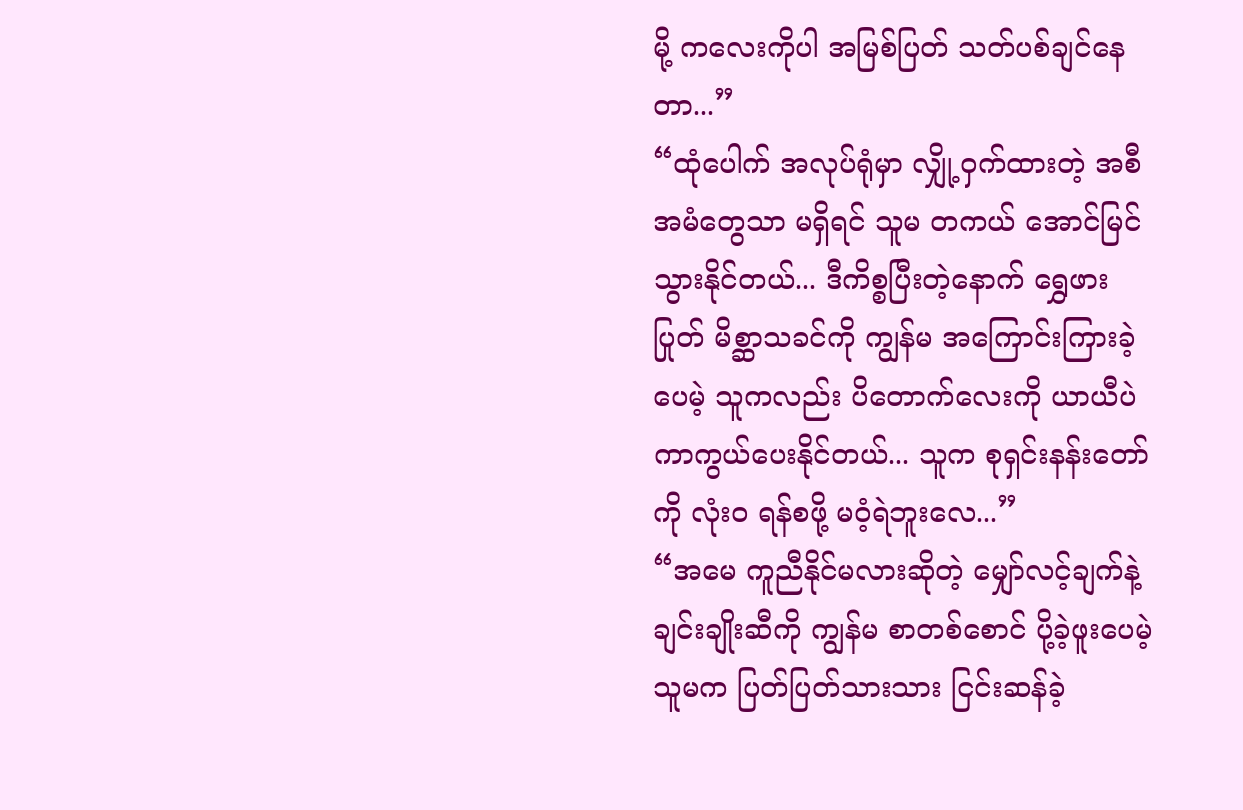မို့ ကလေးကိုပါ အမြစ်ပြတ် သတ်ပစ်ချင်နေတာ...”
“ထုံပေါက် အလုပ်ရုံမှာ လျှို့ဝှက်ထားတဲ့ အစီအမံတွေသာ မရှိရင် သူမ တကယ် အောင်မြင်သွားနိုင်တယ်... ဒီကိစ္စပြီးတဲ့နောက် ရွှေဖားပြုတ် မိစ္ဆာသခင်ကို ကျွန်မ အကြောင်းကြားခဲ့ပေမဲ့ သူကလည်း ပိတောက်လေးကို ယာယီပဲ ကာကွယ်ပေးနိုင်တယ်... သူက စုရှင်းနန်းတော်ကို လုံးဝ ရန်စဖို့ မဝံ့ရဲဘူးလေ...”
“အမေ ကူညီနိုင်မလားဆိုတဲ့ မျှော်လင့်ချက်နဲ့ ချင်းချိုးဆီကို ကျွန်မ စာတစ်စောင် ပို့ခဲ့ဖူးပေမဲ့ သူမက ပြတ်ပြတ်သားသား ငြင်းဆန်ခဲ့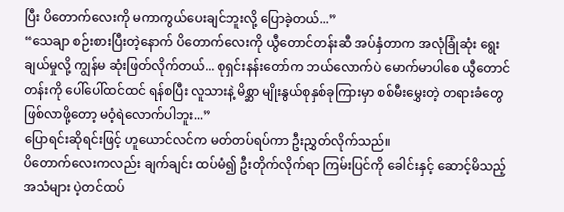ပြီး ပိတောက်လေးကို မကာကွယ်ပေးချင်ဘူးလို့ ပြောခဲ့တယ်...”
“သေချာ စဉ်းစားပြီးတဲ့နောက် ပိတောက်လေးကို ယွီတောင်တန်းဆီ အပ်နှံတာက အလုံခြုံဆုံး ရွေးချယ်မှုလို့ ကျွန်မ ဆုံးဖြတ်လိုက်တယ်... စုရှင်းနန်းတော်က ဘယ်လောက်ပဲ မောက်မာပါစေ ယွီတောင်တန်းကို ပေါ်ပေါ်ထင်ထင် ရန်စပြီး လူသားနဲ့ မိစ္ဆာ မျိုးနွယ်စုနှစ်ခုကြားမှာ စစ်မီးမွှေးတဲ့ တရားခံတွေ ဖြစ်လာဖို့တော့ မဝံ့ရဲလောက်ပါဘူး...”
ပြောရင်းဆိုရင်းဖြင့် ဟူယောင်လင်က မတ်တပ်ရပ်ကာ ဦးညွှတ်လိုက်သည်။
ပိတောက်လေးကလည်း ချက်ချင်း ထပ်မံ၍ ဦးတိုက်လိုက်ရာ ကြမ်းပြင်ကို ခေါင်းနှင့် ဆောင့်မိသည့် အသံများ ပဲ့တင်ထပ်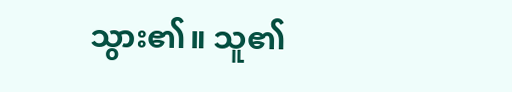သွား၏။ သူ၏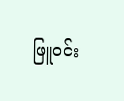ဖြူဝင်း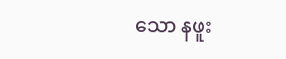သော နဖူး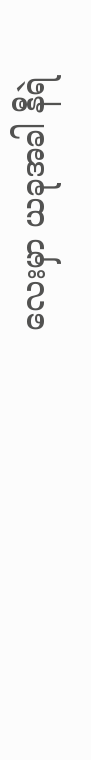လေးမှာ ယခုအခါ နီရဲ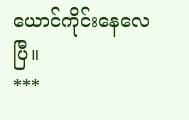ယောင်ကိုင်းနေလေပြီ။
***